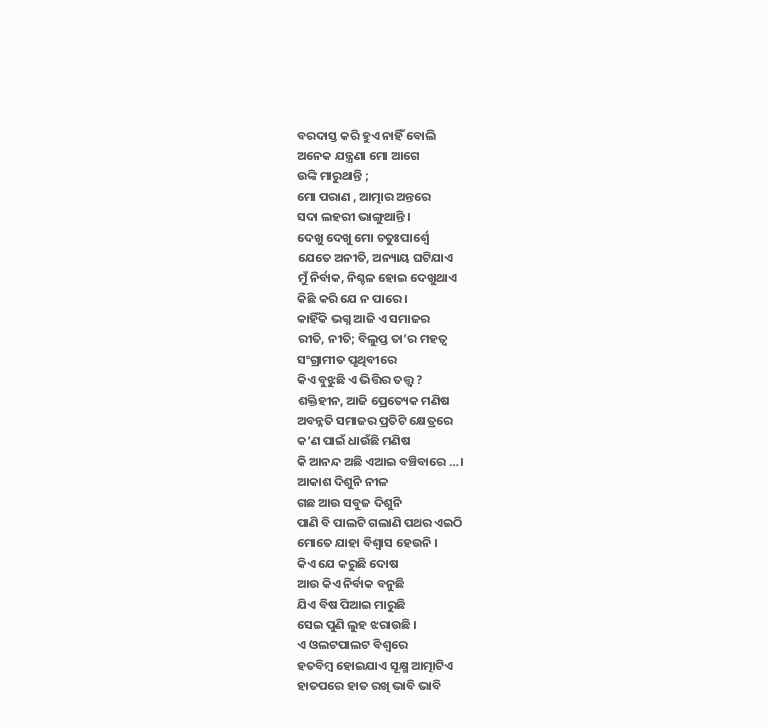ବରଦାସ୍ତ କରି ହୁଏ ନାହିଁ ବୋଲି
ଅନେକ ଯନ୍ତ୍ରଣା ମୋ ଆଗେ
ଉଙ୍କି ମାରୁଥାନ୍ତି ;
ମୋ ପରାଣ , ଆତ୍ମାର ଅନ୍ତରେ
ସଦା ଲହରୀ ଭାଙ୍ଗୁଥାନ୍ତି ।
ଦେଖୁ ଦେଖୁ ମୋ ଚତୁଃପାର୍ଶ୍ୱେ
ଯେତେ ଅନୀତି, ଅନ୍ୟାୟ ଘଟିଯାଏ
ମୁଁ ନିର୍ବାକ, ନିଶ୍ଚଳ ହୋଇ ଦେଖୁଥାଏ
କିଛି କରି ଯେ ନ ପାରେ ।
କାହିଁକି ଭଗ୍ନ ଆଜି ଏ ସମାଜର
ରୀତି, ନୀତି; ବିଲୁପ୍ତ ତା’ର ମହତ୍ୱ
ସଂଗ୍ରାମୀତ ପୃଥିବୀରେ
କିଏ ବୁଝୁଛି ଏ ଭିତ୍ତିର ତତ୍ତ୍ୱ ?
ଶକ୍ତିହୀନ, ଆଜି ପ୍ରେତ୍ୟେକ ମଣିଷ
ଅବନ୍ନତି ସମାଜର ପ୍ରତିଟି କ୍ଷେତ୍ରରେ
କ’ଣ ପାଇଁ ଧାଉଁଛି ମଣିଷ
କି ଆନନ୍ଦ ଅଛି ଏଆଇ ବଞ୍ଚିବାରେ …।
ଆକାଶ ଦିଶୁନି ନୀଳ
ଗଛ ଆଉ ସବୁଜ ଦିଶୁନି
ପାଣି ବି ପାଲଟି ଗଲାଣି ପଥର ଏଇଠି
ମୋତେ ଯାହା ବିଶ୍ୱାସ ହେଉନି ।
କିଏ ଯେ କରୁଛି ଦୋଷ
ଆଉ କିଏ ନିର୍ବାକ ବନୁଛି
ଯିଏ ବିଷ ପିଆଇ ମାରୁଛି
ସେଇ ପୁଣି ଲୁହ ଝରାଉଛି ।
ଏ ଓଲଟପାଲଟ ବିଶ୍ୱରେ
ହତବିମ୍ବ ହୋଇଯାଏ ସୂକ୍ଷ୍ମ ଆତ୍ମାଟିଏ
ହାତପରେ ହାତ ରଖି ଭାବି ଭାବି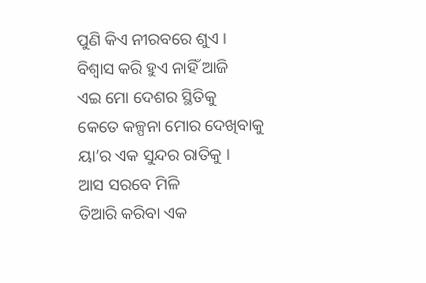ପୁଣି କିଏ ନୀରବରେ ଶୁଏ ।
ବିଶ୍ୱାସ କରି ହୁଏ ନାହିଁ ଆଜି
ଏଇ ମୋ ଦେଶର ସ୍ଥିତିକୁ
କେତେ କଳ୍ପନା ମୋର ଦେଖିବାକୁ
ୟା’ର ଏକ ସୁନ୍ଦର ରାତିକୁ ।
ଆସ ସରବେ ମିଳି
ତିଆରି କରିବା ଏକ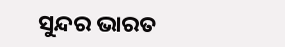ସୁନ୍ଦର ଭାରତ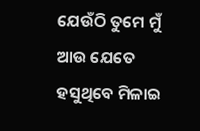ଯେଉଁଠି ତୁମେ ମୁଁ ଆଉ ଯେତେ
ହସୁଥିବେ ମିଳାଇ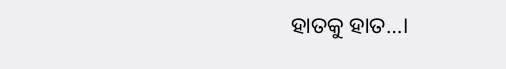ହାତକୁ ହାତ…।